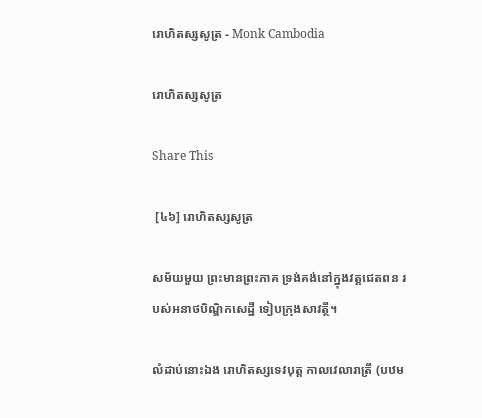រោហិតស្សសូត្រ - Monk Cambodia

រោហិតស្សសូត្រ

Share This

 [៤៦] រោហិតស្សសូត្រ

សម័យមួយ ព្រះមានព្រះភាគ ទ្រង់គង់នៅក្នុងវត្តជេតពន របស់អនាថបិណ្ឌិកសេដ្ឋី ទៀបក្រុងសាវត្ថី។

លំដាប់នោះឯង រោហិតស្សទេវបុត្ត កាលវេលារាត្រី (បឋម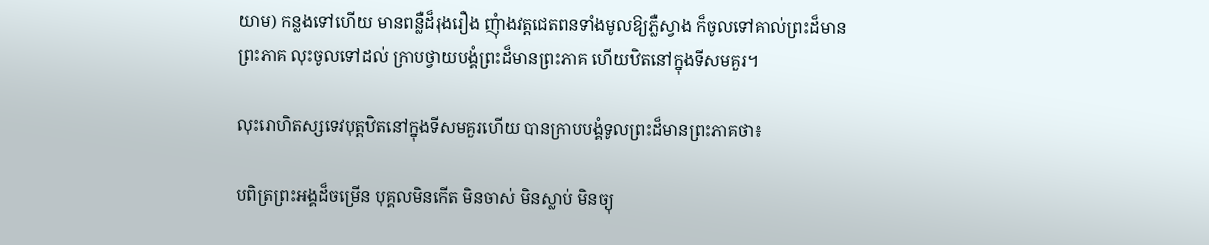យាម) កន្លងទៅហើយ មានពន្លឺដ៏រុងរឿង ញុំាងវត្តជេតពនទាំងមូលឱ្យភ្លឺស្វាង ក៏ចូលទៅគាល់ព្រះដ៏មានព្រះភាគ លុះចូលទៅដល់ ក្រាបថ្វាយបង្គំព្រះដ៏មានព្រះភាគ ហើយឋិតនៅក្នុងទីសមគួរ។

លុះរោហិតស្សទេវបុត្តឋិតនៅក្នុងទីសមគួរហើយ បានក្រាបបង្គំទូលព្រះដ៏មានព្រះភាគថា៖

បពិត្រព្រះអង្គដ៏ចម្រើន បុគ្គលមិនកើត មិនចាស់ មិនស្លាប់ មិនច្យុ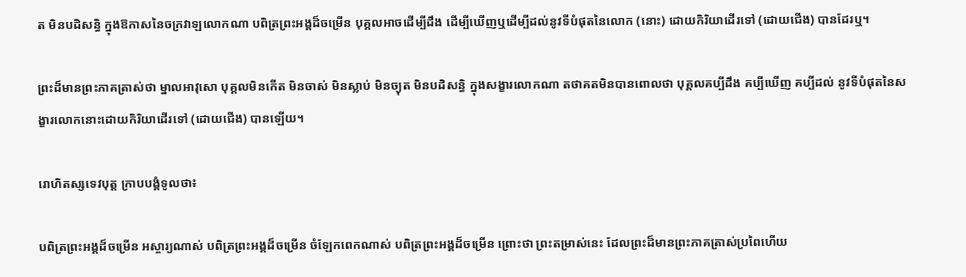ត មិនបដិសន្ធិ ក្នុងឱកាសនៃចក្រវាឡលោកណា បពិត្រព្រះអង្គដ៏ចម្រើន បុគ្គលអាចដើម្បីដឹង ដើម្បីឃើញឬដើម្បីដល់នូវទីបំផុតនៃលោក (នោះ) ដោយកិរិយាដើរទៅ (ដោយជើង) បានដែរឬ។

ព្រះដ៏មានព្រះភាគត្រាស់ថា ម្នាលអាវុសោ បុគ្គលមិនកើត មិនចាស់ មិនស្លាប់ មិនច្យុត មិនបដិសន្ធិ ក្នុងសង្ខារលោកណា តថាគតមិនបានពោលថា បុគ្គលគប្បីដឹង គប្បីឃើញ គប្បីដល់ នូវទីបំផុតនៃសង្ខារលោកនោះដោយកិរិយាដើរទៅ (ដោយជើង) បានឡើយ។

រោហិតស្សទេវបុត្ត ក្រាបបង្គំទូលថា៖

បពិត្រព្រះអង្គដ៏ចម្រើន អស្ចារ្យណាស់ បពិត្រព្រះអង្គដ៏ចម្រើន ចំឡែកពេកណាស់ បពិត្រព្រះអង្គដ៏ចម្រើន ព្រោះថា ព្រះតម្រាស់នេះ ដែលព្រះដ៏មានព្រះភាគត្រាស់ប្រពៃហើយ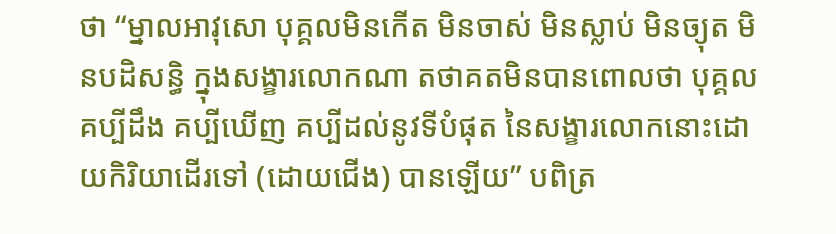ថា “ម្នាលអាវុសោ បុគ្គលមិនកើត មិនចាស់ មិនស្លាប់ មិនច្យុត មិនបដិសន្ធិ ក្នុងសង្ខារលោកណា តថាគតមិនបានពោលថា បុគ្គលគប្បីដឹង គប្បីឃើញ គប្បីដល់នូវទីបំផុត នៃសង្ខារលោកនោះដោយកិរិយាដើរទៅ (ដោយជើង) បានឡើយ” បពិត្រ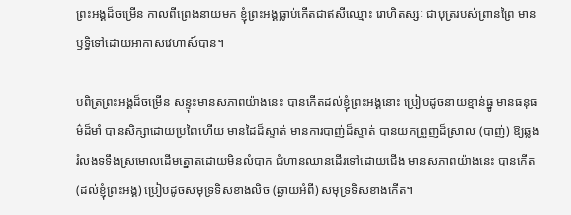ព្រះអង្គដ៏ចម្រើន កាលពីព្រេងនាយមក ខ្ញុំព្រះអង្គធ្លាប់កើតជាឥសីឈ្មោះ រោហិតស្សៈ ជាបុត្ររបស់ព្រានព្រៃ មានឫទ្ធិទៅដោយអាកាសវេហាស៍បាន។

បពិត្រព្រះអង្គដ៏ចម្រើន សន្ទុះមានសភាពយ៉ាងនេះ បានកើតដល់ខ្ញុំព្រះអង្គនោះ ប្រៀបដូចនាយខ្មាន់ធ្នូ មានធនុធម៌ដ៏មាំ បានសិក្សាដោយប្រពៃហើយ មានដៃដ៏ស្ទាត់ មានការបាញ់ដ៏ស្ទាត់ បានយកព្រួញដ៏ស្រាល (បាញ់) ឱ្យឆ្លងរំលងទទឹងស្រមោលដើមត្នោតដោយមិនលំបាក ជំហានឈានដើរទៅដោយជើង មានសភាពយ៉ាងនេះ បានកើត (ដល់ខ្ញុំព្រះអង្គ) ប្រៀបដូចសមុទ្រទិសខាងលិច (ឆ្ងាយអំពី) សមុទ្រទិសខាងកើត។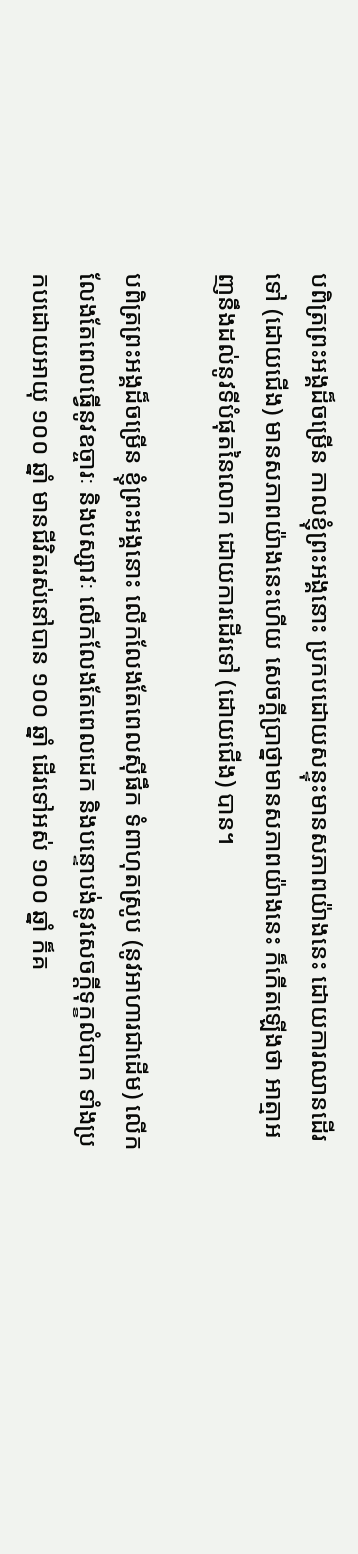បពិត្រព្រះអង្គដ៏ចម្រើន កាលខ្ញុំព្រះអង្គនោះ ប្រកបដោយសន្ទុះមានសភាពយ៉ាងនេះ ដោយការឈានដើរទៅ (ដោយជើង) មានសភាពយ៉ាងនេះហើយ សេចក្តីប្រាថ្នាមានសភាពយ៉ាងនេះ ក៏កើតឡើងថា អាត្មាអញនឹងដល់នូវទីបំផុតនៃលោក ដោយការដើរទៅ (ដោយជើង) បាន។

បពិត្រព្រះអង្គដ៏ចម្រើន ខ្ញុំព្រះអង្គនោះ លើកលែងតែពេលស៊ីផឹក ទំពាហុតស្រូប (នូវអាហារជាដើម) លើកលែងតែពេលធ្វើនូវឧច្ចារៈ និងបស្សាវៈ លើកលែងតែពេលដេក និងបន្ទោបង់នូវសេចក្តីទុក្ខលំបាក ទាំងប្រកបដោយអាយុ ១០០ ឆ្នាំ មានជីវិតរស់នៅបាន ១០០ ឆ្នាំ ដើរទៅអស់ ១០០ ឆ្នាំ ក៏គ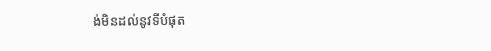ង់មិនដល់នូវទីបំផុត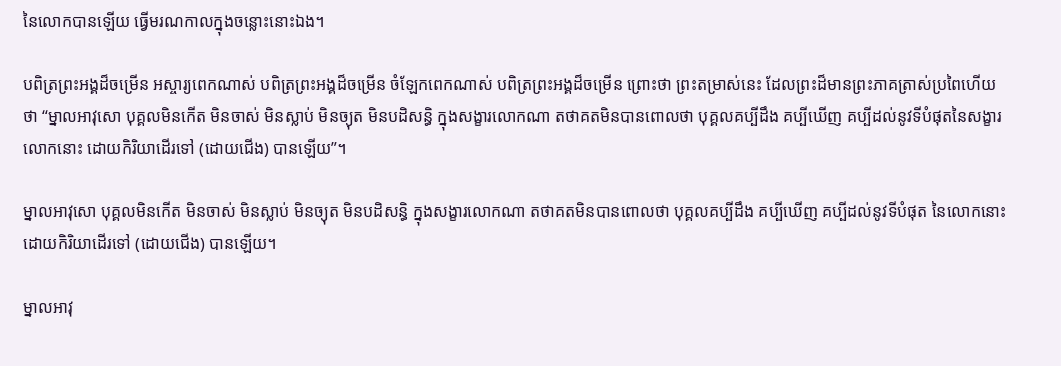នៃលោកបានឡើយ ធ្វើមរណកាលក្នុងចន្លោះនោះឯង។

បពិត្រព្រះអង្គដ៏ចម្រើន អស្ចារ្យពេកណាស់ បពិត្រព្រះអង្គដ៏ចម្រើន ចំឡែកពេកណាស់ បពិត្រព្រះអង្គដ៏ចម្រើន ព្រោះថា ព្រះតម្រាស់នេះ ដែលព្រះដ៏មានព្រះភាគត្រាស់ប្រពៃហើយថា “ម្នាលអាវុសោ បុគ្គលមិនកើត មិនចាស់ មិនស្លាប់ មិនច្យុត មិនបដិសន្ធិ ក្នុងសង្ខារលោកណា តថាគតមិនបានពោលថា បុគ្គលគប្បីដឹង គប្បីឃើញ គប្បីដល់នូវទីបំផុតនៃសង្ខារលោកនោះ ដោយកិរិយាដើរទៅ (ដោយជើង) បានឡើយ”។

ម្នាលអាវុសោ បុគ្គលមិនកើត មិនចាស់ មិនស្លាប់ មិនច្យុត មិនបដិសន្ធិ ក្នុងសង្ខារលោកណា តថាគតមិនបានពោលថា បុគ្គលគប្បីដឹង គប្បីឃើញ គប្បីដល់នូវទីបំផុត នៃលោកនោះដោយកិរិយាដើរទៅ (ដោយជើង) បានឡើយ។

ម្នាលអាវុ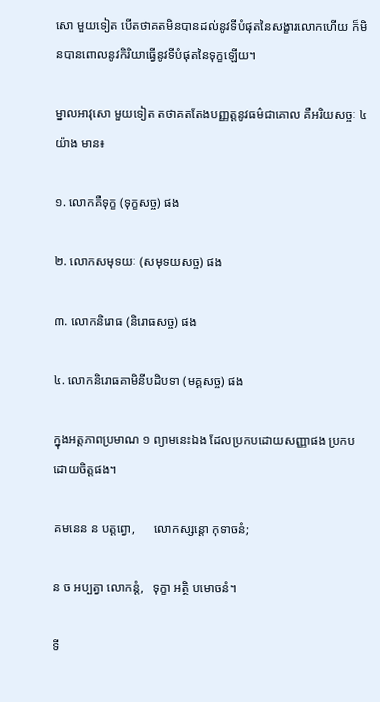សោ មួយទៀត បើតថាគតមិនបានដល់នូវទីបំផុតនៃសង្ខារលោកហើយ ក៏មិនបានពោលនូវកិរិយាធ្វើនូវទីបំផុតនៃទុក្ខឡើយ។

ម្នាលអាវុសោ មួយទៀត តថាគតតែងបញ្ញត្តនូវធម៌ជាគោល គឺអរិយសច្ចៈ ៤ យ៉ាង មាន៖

១. លោកគឺទុក្ខ (ទុក្ខសច្ច) ផង

២. លោកសមុទយៈ (សមុទយសច្ច) ផង

៣. លោកនិរោធ (និរោធសច្ច) ផង

៤. លោកនិរោធគាមិនីបដិបទា (មគ្គសច្ច) ផង

ក្នុងអត្តភាពប្រមាណ ១ ព្យាមនេះឯង ដែលប្រកបដោយសញ្ញាផង ប្រកបដោយចិត្តផង។

គមនេន ន បត្តព្វោ,      លោកស្សន្តោ កុទាចនំ;

ន ច អប្បត្វា លោកន្តំ,   ទុក្ខា អត្ថិ បមោចនំ។

ទី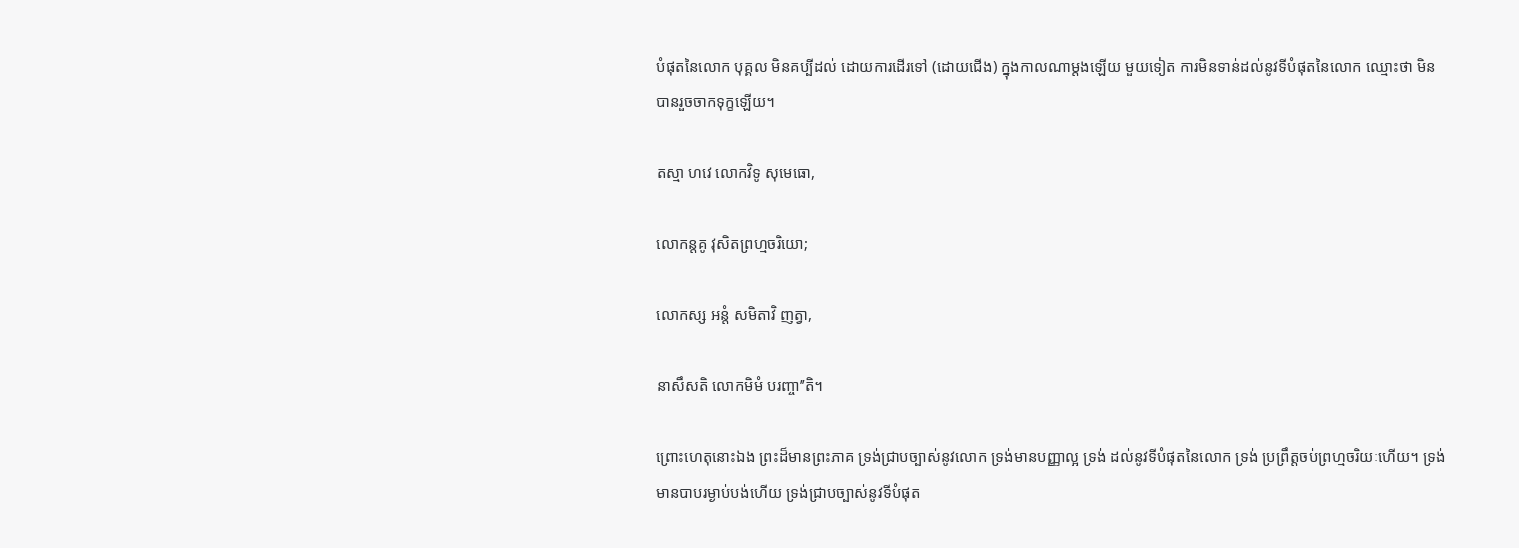បំផុតនៃលោក បុគ្គល មិនគប្បីដល់ ដោយការដើរទៅ (ដោយជើង) ក្នុងកាលណាម្តងឡើយ មួយទៀត ការមិនទាន់ដល់នូវទីបំផុតនៃលោក ឈ្មោះថា មិនបានរួចចាកទុក្ខឡើយ។

តស្មា ហវេ លោកវិទូ សុមេធោ,

លោកន្តគូ វុសិតព្រហ្មចរិយោ;

លោកស្ស អន្តំ សមិតាវិ ញត្វា,

នាសឹសតិ លោកមិមំ បរញ្ចា’’តិ។

ព្រោះហេតុនោះឯង ព្រះដ៏មានព្រះភាគ ទ្រង់ជ្រាបច្បាស់នូវលោក ទ្រង់មានបញ្ញាល្អ ទ្រង់ ដល់នូវទីបំផុតនៃលោក ទ្រង់ ប្រព្រឹត្តចប់ព្រហ្មចរិយៈហើយ។ ទ្រង់មានបាបរម្ងាប់បង់ហើយ ទ្រង់ជ្រាបច្បាស់នូវទីបំផុត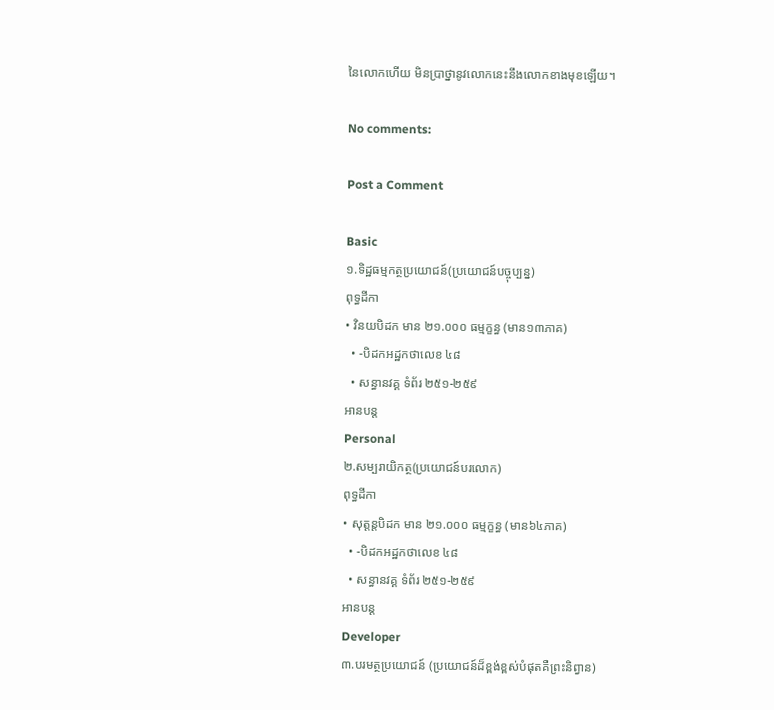នៃលោកហើយ មិនប្រាថ្នានូវលោកនេះនឹងលោកខាងមុខឡើយ។

No comments:

Post a Comment

Basic
១.ទិដ្ឋធម្មកត្ថប្រយោជន៍(ប្រយោជន៍បច្ចុប្បន្ន)
ពុទ្ធដីកា
• វិនយបិដក មាន ២១.០០០ ធម្មក្ខន្ធ (មាន១៣ភាគ)
  • -បិដកអដ្ឋកថាលេខ ៤៨
  • សន្ធានវគ្គ ទំព័រ ២៥១-២៥៩
អានបន្ត
Personal
២.សម្បរាយិកត្ថ(ប្រយោជន៍បរលោក)
ពុទ្ធដីកា
• សុត្តន្តបិដក មាន ២១.០០០ ធម្មក្ខន្ធ (មាន៦៤ភាគ)
  • -បិដកអដ្ឋកថាលេខ ៤៨
  • សន្ធានវគ្គ ទំព័រ ២៥១-២៥៩
អានបន្ត
Developer
៣.បរមត្ថប្រយោជន៍ (ប្រយោជន៍ដ៏ខ្ពង់ខ្ពស់បំផុតគឺព្រះនិព្វាន)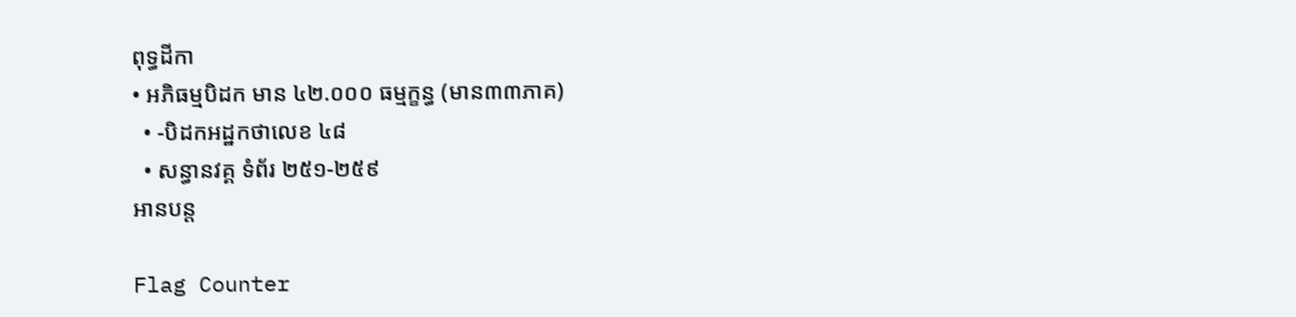ពុទ្ធដីកា
• អភិធម្មបិដក មាន ៤២.០០០ ធម្មក្ខន្ធ (មាន៣៣ភាគ)
  • -បិដកអដ្ឋកថាលេខ ៤៨
  • សន្ធានវគ្គ ទំព័រ ២៥១-២៥៩
អានបន្ត

Flag Counter